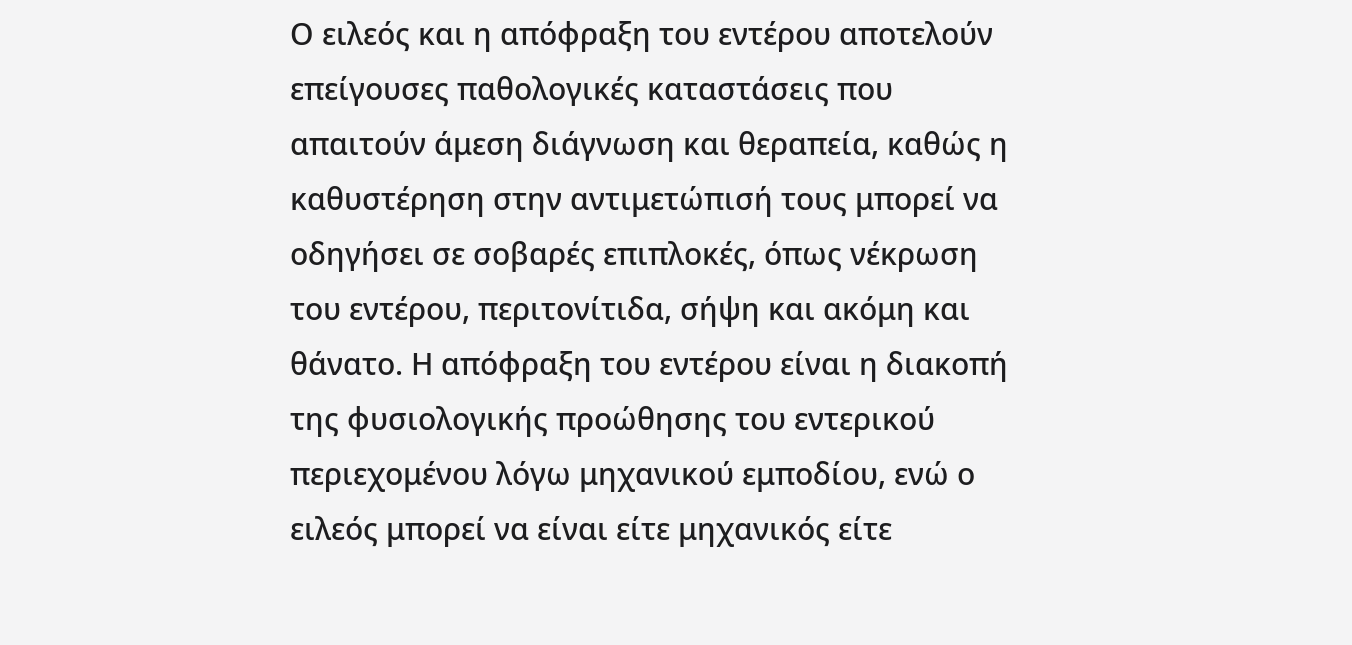Ο ειλεός και η απόφραξη του εντέρου αποτελούν επείγουσες παθολογικές καταστάσεις που απαιτούν άμεση διάγνωση και θεραπεία, καθώς η καθυστέρηση στην αντιμετώπισή τους μπορεί να οδηγήσει σε σοβαρές επιπλοκές, όπως νέκρωση του εντέρου, περιτονίτιδα, σήψη και ακόμη και θάνατο. Η απόφραξη του εντέρου είναι η διακοπή της φυσιολογικής προώθησης του εντερικού περιεχομένου λόγω μηχανικού εμποδίου, ενώ ο ειλεός μπορεί να είναι είτε μηχανικός είτε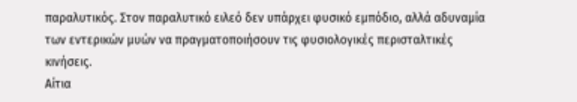παραλυτικός. Στον παραλυτικό ειλεό δεν υπάρχει φυσικό εμπόδιο, αλλά αδυναμία των εντερικών μυών να πραγματοποιήσουν τις φυσιολογικές περισταλτικές κινήσεις.
Αίτια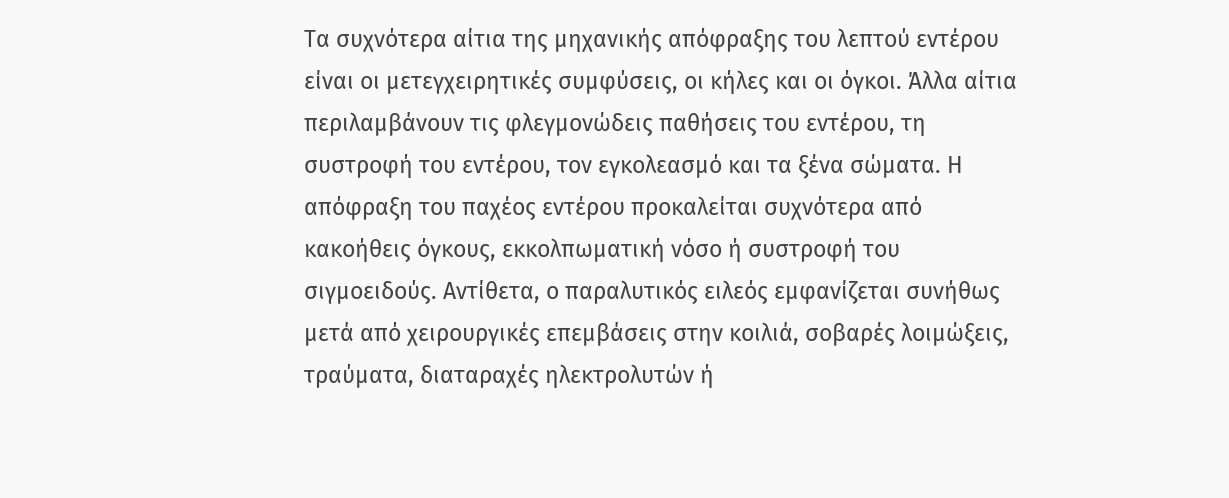Τα συχνότερα αίτια της μηχανικής απόφραξης του λεπτού εντέρου είναι οι μετεγχειρητικές συμφύσεις, οι κήλες και οι όγκοι. Άλλα αίτια περιλαμβάνουν τις φλεγμονώδεις παθήσεις του εντέρου, τη συστροφή του εντέρου, τον εγκολεασμό και τα ξένα σώματα. Η απόφραξη του παχέος εντέρου προκαλείται συχνότερα από κακοήθεις όγκους, εκκολπωματική νόσο ή συστροφή του σιγμοειδούς. Αντίθετα, ο παραλυτικός ειλεός εμφανίζεται συνήθως μετά από χειρουργικές επεμβάσεις στην κοιλιά, σοβαρές λοιμώξεις, τραύματα, διαταραχές ηλεκτρολυτών ή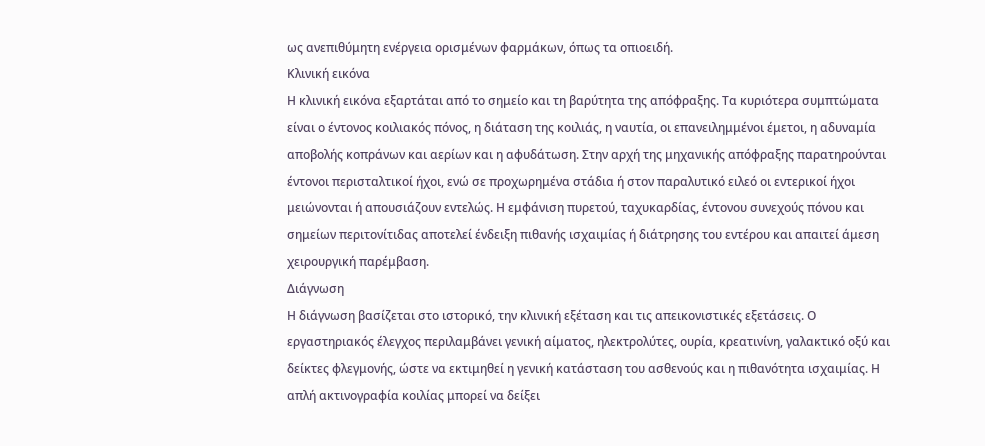ως ανεπιθύμητη ενέργεια ορισμένων φαρμάκων, όπως τα οπιοειδή.
Κλινική εικόνα
Η κλινική εικόνα εξαρτάται από το σημείο και τη βαρύτητα της απόφραξης. Τα κυριότερα συμπτώματα είναι ο έντονος κοιλιακός πόνος, η διάταση της κοιλιάς, η ναυτία, οι επανειλημμένοι έμετοι, η αδυναμία αποβολής κοπράνων και αερίων και η αφυδάτωση. Στην αρχή της μηχανικής απόφραξης παρατηρούνται έντονοι περισταλτικοί ήχοι, ενώ σε προχωρημένα στάδια ή στον παραλυτικό ειλεό οι εντερικοί ήχοι μειώνονται ή απουσιάζουν εντελώς. Η εμφάνιση πυρετού, ταχυκαρδίας, έντονου συνεχούς πόνου και σημείων περιτονίτιδας αποτελεί ένδειξη πιθανής ισχαιμίας ή διάτρησης του εντέρου και απαιτεί άμεση χειρουργική παρέμβαση.
Διάγνωση
Η διάγνωση βασίζεται στο ιστορικό, την κλινική εξέταση και τις απεικονιστικές εξετάσεις. Ο εργαστηριακός έλεγχος περιλαμβάνει γενική αίματος, ηλεκτρολύτες, ουρία, κρεατινίνη, γαλακτικό οξύ και δείκτες φλεγμονής, ώστε να εκτιμηθεί η γενική κατάσταση του ασθενούς και η πιθανότητα ισχαιμίας. Η απλή ακτινογραφία κοιλίας μπορεί να δείξει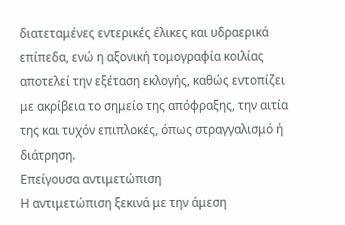διατεταμένες εντερικές έλικες και υδραερικά επίπεδα, ενώ η αξονική τομογραφία κοιλίας αποτελεί την εξέταση εκλογής, καθώς εντοπίζει με ακρίβεια το σημείο της απόφραξης, την αιτία της και τυχόν επιπλοκές, όπως στραγγαλισμό ή διάτρηση.
Επείγουσα αντιμετώπιση
Η αντιμετώπιση ξεκινά με την άμεση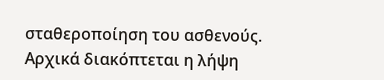σταθεροποίηση του ασθενούς. Αρχικά διακόπτεται η λήψη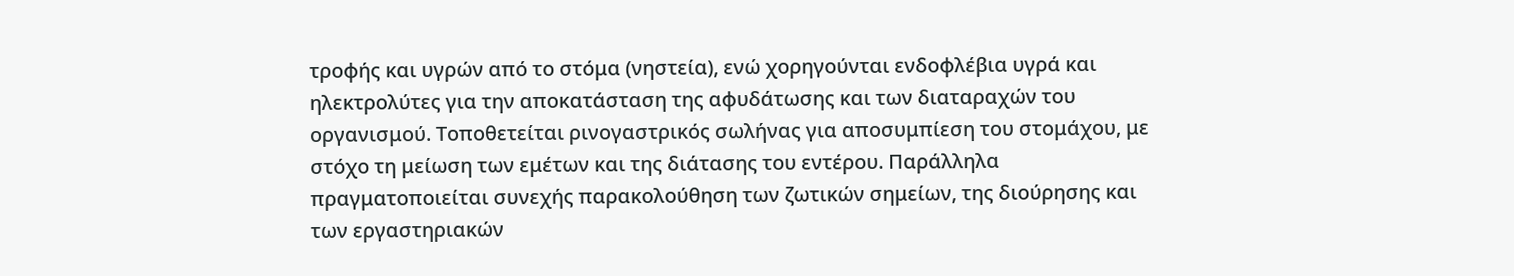τροφής και υγρών από το στόμα (νηστεία), ενώ χορηγούνται ενδοφλέβια υγρά και ηλεκτρολύτες για την αποκατάσταση της αφυδάτωσης και των διαταραχών του οργανισμού. Τοποθετείται ρινογαστρικός σωλήνας για αποσυμπίεση του στομάχου, με στόχο τη μείωση των εμέτων και της διάτασης του εντέρου. Παράλληλα πραγματοποιείται συνεχής παρακολούθηση των ζωτικών σημείων, της διούρησης και των εργαστηριακών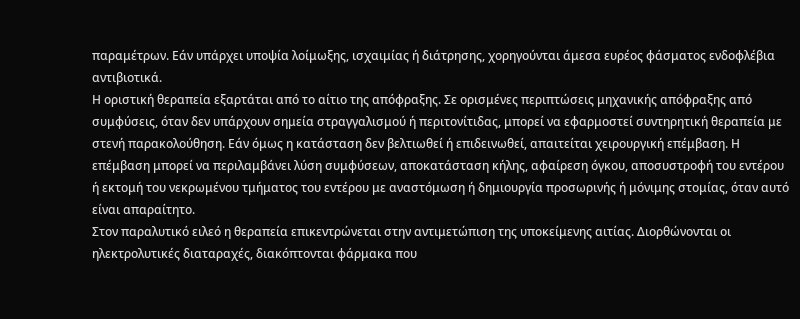παραμέτρων. Εάν υπάρχει υποψία λοίμωξης, ισχαιμίας ή διάτρησης, χορηγούνται άμεσα ευρέος φάσματος ενδοφλέβια αντιβιοτικά.
Η οριστική θεραπεία εξαρτάται από το αίτιο της απόφραξης. Σε ορισμένες περιπτώσεις μηχανικής απόφραξης από συμφύσεις, όταν δεν υπάρχουν σημεία στραγγαλισμού ή περιτονίτιδας, μπορεί να εφαρμοστεί συντηρητική θεραπεία με στενή παρακολούθηση. Εάν όμως η κατάσταση δεν βελτιωθεί ή επιδεινωθεί, απαιτείται χειρουργική επέμβαση. Η επέμβαση μπορεί να περιλαμβάνει λύση συμφύσεων, αποκατάσταση κήλης, αφαίρεση όγκου, αποσυστροφή του εντέρου ή εκτομή του νεκρωμένου τμήματος του εντέρου με αναστόμωση ή δημιουργία προσωρινής ή μόνιμης στομίας, όταν αυτό είναι απαραίτητο.
Στον παραλυτικό ειλεό η θεραπεία επικεντρώνεται στην αντιμετώπιση της υποκείμενης αιτίας. Διορθώνονται οι ηλεκτρολυτικές διαταραχές, διακόπτονται φάρμακα που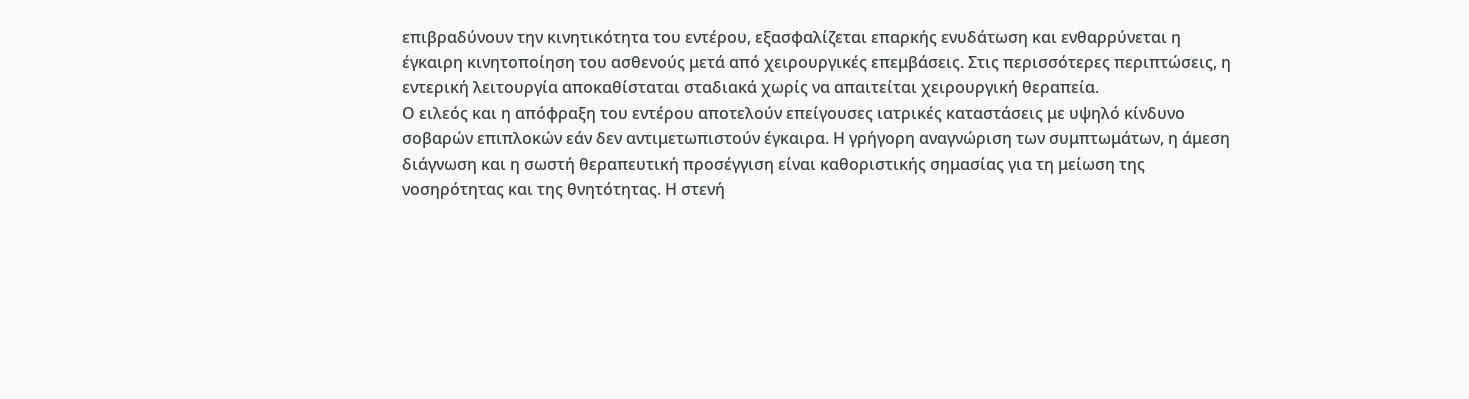επιβραδύνουν την κινητικότητα του εντέρου, εξασφαλίζεται επαρκής ενυδάτωση και ενθαρρύνεται η έγκαιρη κινητοποίηση του ασθενούς μετά από χειρουργικές επεμβάσεις. Στις περισσότερες περιπτώσεις, η εντερική λειτουργία αποκαθίσταται σταδιακά χωρίς να απαιτείται χειρουργική θεραπεία.
Ο ειλεός και η απόφραξη του εντέρου αποτελούν επείγουσες ιατρικές καταστάσεις με υψηλό κίνδυνο σοβαρών επιπλοκών εάν δεν αντιμετωπιστούν έγκαιρα. Η γρήγορη αναγνώριση των συμπτωμάτων, η άμεση διάγνωση και η σωστή θεραπευτική προσέγγιση είναι καθοριστικής σημασίας για τη μείωση της νοσηρότητας και της θνητότητας. Η στενή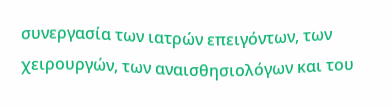συνεργασία των ιατρών επειγόντων, των χειρουργών, των αναισθησιολόγων και του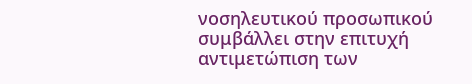νοσηλευτικού προσωπικού συμβάλλει στην επιτυχή αντιμετώπιση των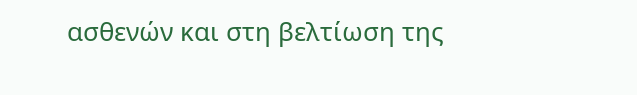ασθενών και στη βελτίωση της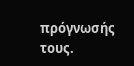πρόγνωσής τους.